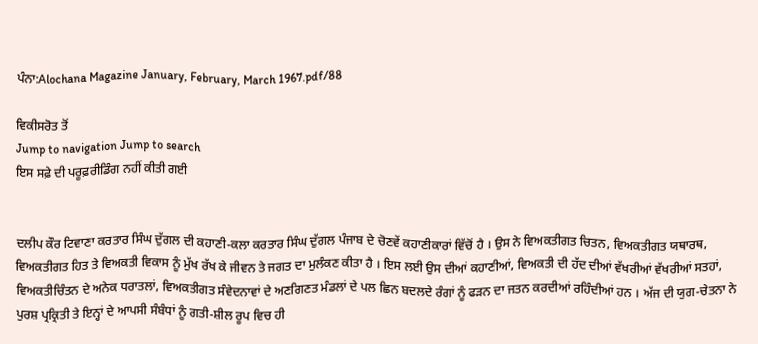ਪੰਨਾ:Alochana Magazine January, February, March 1967.pdf/88

ਵਿਕੀਸਰੋਤ ਤੋਂ
Jump to navigation Jump to search
ਇਸ ਸਫ਼ੇ ਦੀ ਪਰੂਫ਼ਰੀਡਿੰਗ ਨਹੀਂ ਕੀਤੀ ਗਈ


ਦਲੀਪ ਕੌਰ ਟਿਵਾਣਾ ਕਰਤਾਰ ਸਿੰਘ ਦੁੱਗਲ ਦੀ ਕਹਾਣੀ-ਕਲਾ ਕਰਤਾਰ ਸਿੰਘ ਦੁੱਗਲ ਪੰਜਾਬ ਦੇ ਚੋਣਵੇਂ ਕਹਾਣੀਕਾਰਾਂ ਵਿੱਚੋਂ ਹੈ । ਉਸ ਨੇ ਵਿਅਕਤੀਗਤ ਚਿਤਨ, ਵਿਅਕਤੀਗਤ ਯਥਾਰਥ, ਵਿਅਕਤੀਗਤ ਹਿਤ ਤੇ ਵਿਅਕਤੀ ਵਿਕਾਸ ਨੂੰ ਮੁੱਖ ਰੱਖ ਕੇ ਜੀਵਨ ਤੇ ਜਗਤ ਦਾ ਮੁਲੰਕਣ ਕੀਤਾ ਹੈ । ਇਸ ਲਈ ਉਸ ਦੀਆਂ ਕਹਾਣੀਆਂ, ਵਿਅਕਤੀ ਦੀ ਹੱਦ ਦੀਆਂ ਵੱਖਰੀਆਂ ਵੱਖਰੀਆਂ ਸਤਹਾਂ, ਵਿਅਕਤੀਚਿੰਤਨ ਦੇ ਅਨੇਕ ਧਰਾਤਲਾਂ, ਵਿਅਕਤੀਗਤ ਸੰਵੇਦਨਾਵਾਂ ਦੇ ਅਣਗਿਣਤ ਮੰਡਲਾਂ ਦੇ ਪਲ ਛਿਨ ਬਦਲਦੇ ਰੰਗਾਂ ਨੂੰ ਫੜਨ ਦਾ ਜਤਨ ਕਰਦੀਆਂ ਰਹਿੰਦੀਆਂ ਹਨ । ਅੱਜ ਦੀ ਯੁਗ-ਚੇਤਨਾ ਨੇ ਪੁਰਸ਼ ਪ੍ਰਕ੍ਰਿਤੀ ਤੇ ਇਨ੍ਹਾਂ ਦੇ ਆਪਸੀ ਸੰਬੰਧਾਂ ਨੂੰ ਗਤੀ-ਸ਼ੀਲ ਰੂਪ ਵਿਚ ਹੀ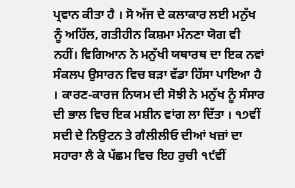ਪ੍ਰਵਾਨ ਕੀਤਾ ਹੈ । ਸੋ ਅੱਜ ਦੇ ਕਲਾਕਾਰ ਲਈ ਮਨੁੱਖ ਨੂੰ ਅਹਿੱਲ, ਗਤੀਹੀਨ ਕਿਸ਼ਮਾ ਮੰਨਣਾ ਯੋਗ ਵੀ ਨਹੀਂ। ਵਿਗਿਆਨ ਨੇ ਮਨੁੱਖੀ ਯਥਾਰਥ ਦਾ ਇਕ ਨਵਾਂ ਸੰਕਲਪ ਉਸਾਰਨ ਵਿਚ ਬੜਾ ਵੱਡਾ ਹਿੱਸਾ ਪਾਇਆ ਹੈ । ਕਾਰਣ-ਕਾਰਜ ਨਿਯਮ ਦੀ ਸੋਝੀ ਨੇ ਮਨੁੱਖ ਨੂੰ ਸੰਸਾਰ ਦੀ ਭਾਲ ਵਿਚ ਇਕ ਮਸ਼ੀਨ ਵਾਂਗ ਲਾ ਦਿੱਤਾ । ੧੭ਵੀਂ ਸਦੀ ਦੇ ਨਿਉਟਨ ਤੇ ਗੈਲੀਲੀਓ ਦੀਆਂ ਖਜ਼ਾਂ ਦਾ ਸਹਾਰਾ ਲੈ ਕੇ ਪੱਛਮ ਵਿਚ ਇਹ ਰੁਚੀ ੧੯ਵੀਂ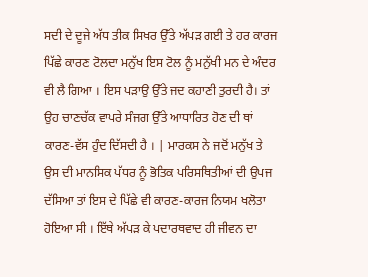ਸਦੀ ਦੇ ਦੂਜੇ ਅੱਧ ਤੀਕ ਸਿਖਰ ਉੱਤੇ ਅੱਪੜ ਗਈ ਤੇ ਹਰ ਕਾਰਜ ਪਿੱਛੇ ਕਾਰਣ ਟੋਲਦਾ ਮਨੁੱਖ ਇਸ ਟੋਲ ਨੂੰ ਮਨੁੱਖੀ ਮਨ ਦੇ ਅੰਦਰ ਵੀ ਲੈ ਗਿਆ । ਇਸ ਪੜਾਉ ਉੱਤੇ ਜਦ ਕਹਾਣੀ ਤੁਰਦੀ ਹੈ। ਤਾਂ ਉਹ ਚਾਣਚੱਕ ਵਾਪਰੇ ਸੰਜਗ ਉੱਤੇ ਆਧਾਰਿਤ ਹੋਣ ਦੀ ਥਾਂ ਕਾਰਣ-ਵੱਸ ਹੁੰਦ ਦਿੱਸਦੀ ਹੈ । | ਮਾਰਕਸ ਨੇ ਜਦੋਂ ਮਨੁੱਖ ਤੇ ਉਸ ਦੀ ਮਾਨਸਿਕ ਪੱਧਰ ਨੂੰ ਭੋਤਿਕ ਪਰਿਸਥਿਤੀਆਂ ਦੀ ਉਪਜ ਦੱਸਿਆ ਤਾਂ ਇਸ ਦੇ ਪਿੱਛੇ ਵੀ ਕਾਰਣ-ਕਾਰਜ ਨਿਯਮ ਖਲੋਤਾ ਹੋਇਆ ਸੀ । ਇੱਥੇ ਅੱਪੜ ਕੇ ਪਦਾਰਥਵਾਦ ਹੀ ਜੀਵਨ ਦਾ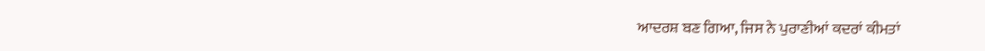ਆਦਰਸ਼ ਬਣ ਗਿਆ, ਜਿਸ ਨੇ ਪੁਰਾਣੀਆਂ ਕਦਰਾਂ ਕੀਮਤਾਂ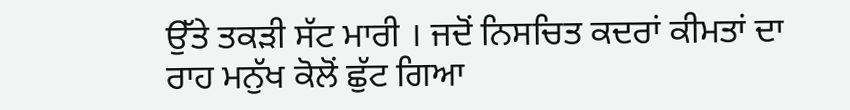ਉੱਤੇ ਤਕੜੀ ਸੱਟ ਮਾਰੀ । ਜਦੋਂ ਨਿਸਚਿਤ ਕਦਰਾਂ ਕੀਮਤਾਂ ਦਾ ਰਾਹ ਮਨੁੱਖ ਕੋਲੋਂ ਛੁੱਟ ਗਿਆ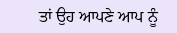ਤਾਂ ਉਹ ਆਪਣੇ ਆਪ ਨੂੰ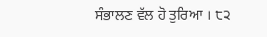ਸੰਭਾਲਣ ਵੱਲ ਹੋ ਤੁਰਿਆ । ੮੨